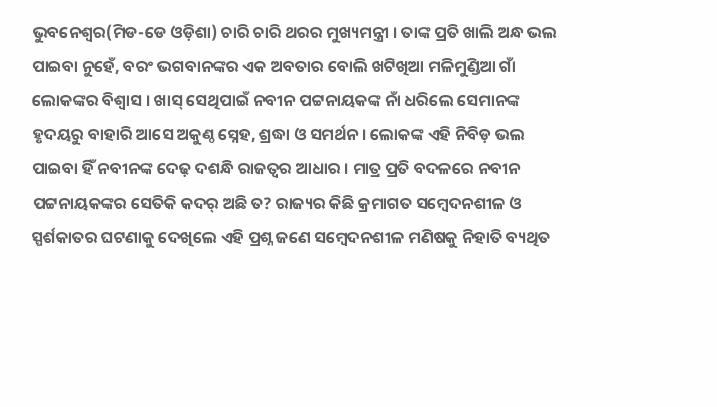ଭୁବନେଶ୍ୱର(ମିଡ-ଡେ ଓଡ଼ିଶା) ଚାରି ଚାରି ଥରର ମୁଖ୍ୟମନ୍ତ୍ରୀ । ତାଙ୍କ ପ୍ରତି ଖାଲି ଅନ୍ଧ ଭଲ ପାଇବା ନୁହେଁ, ବରଂ ଭଗବାନଙ୍କର ଏକ ଅବତାର ବୋଲି ଖଟିଖିଆ ମଳିମୁଣ୍ଡିଆ ଗାଁ ଲୋକଙ୍କର ବିଶ୍ୱାସ । ଖାସ୍ ସେଥିପାଇଁ ନବୀନ ପଟ୍ଟନାୟକଙ୍କ ନାଁ ଧରିଲେ ସେମାନଙ୍କ ହୃଦୟରୁ ବାହାରି ଆସେ ଅକୁଣ୍ଠ ସ୍ନେହ, ଶ୍ରଦ୍ଧା ଓ ସମର୍ଥନ । ଲୋକଙ୍କ ଏହି ନିବିଡ଼ ଭଲ ପାଇବା ହିଁ ନବୀନଙ୍କ ଦେଢ଼ ଦଶନ୍ଧି ରାଜତ୍ୱର ଆଧାର । ମାତ୍ର ପ୍ରତି ବଦଳରେ ନବୀନ ପଟ୍ଟନାୟକଙ୍କର ସେତିକି କଦର୍ ଅଛି ତ? ରାଜ୍ୟର କିଛି କ୍ରମାଗତ ସମ୍ବେଦନଶୀଳ ଓ ସ୍ପର୍ଶକାତର ଘଟଣାକୁ ଦେଖିଲେ ଏହି ପ୍ରଶ୍ନ ଜଣେ ସମ୍ବେଦନଶୀଳ ମଣିଷକୁ ନିହାତି ବ୍ୟଥିତ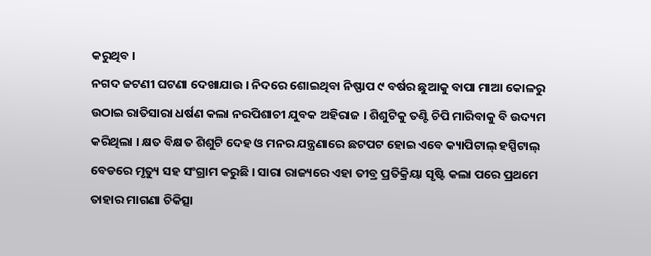କରୁଥିବ ।
ନଗଦ ଜଟଣୀ ଘଟଣା ଦେଖାଯାଉ । ନିଦରେ ଶୋଇଥିବା ନିଷ୍ଫାପ ୯ ବର୍ଷର ଛୁଆକୁ ବାପା ମାଆ କୋଳରୁ ଉଠାଇ ରାତିସାରା ଧର୍ଷଣ କଲା ନରପିଶାଚୀ ଯୁବକ ଅହିରାଜ । ଶିଶୁଟିକୁ ତଣ୍ଟି ଚିପି ମାରିବାକୁ ବି ଉଦ୍ୟମ କରିଥିଲା । କ୍ଷତ ବିକ୍ଷତ ଶିଶୁଟି ଦେହ ଓ ମନର ଯନ୍ତ୍ରଣାରେ ଛଟପଟ ହୋଇ ଏବେ କ୍ୟାପିଟାଲ୍ ହସ୍ପିଟାଲ୍ ବେଡରେ ମୃତ୍ୟୁ ସହ ସଂଗ୍ରାମ କରୁଛି । ସାରା ରାଜ୍ୟରେ ଏହା ତୀବ୍ର ପ୍ରତିକ୍ରିୟା ସୃଷ୍ଟି କଲା ପରେ ପ୍ରଥମେ ତାହାର ମାଗଣା ଚିକିତ୍ସା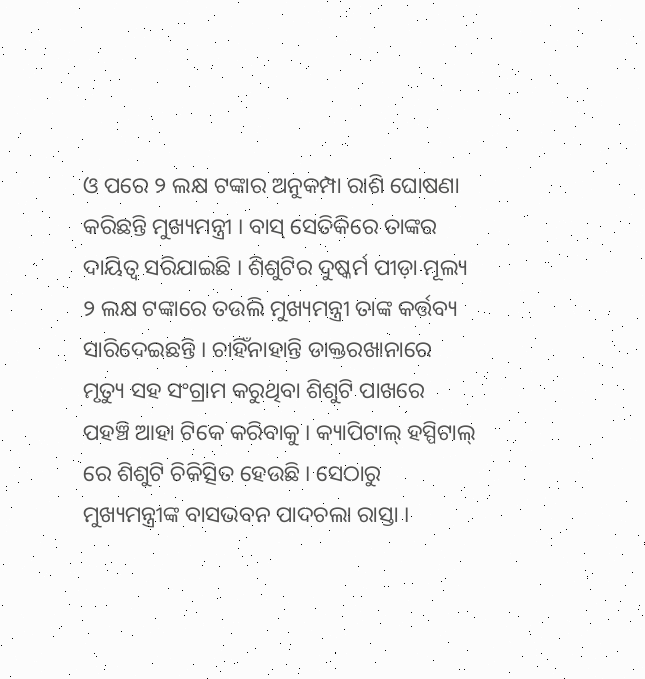ଓ ପରେ ୨ ଲକ୍ଷ ଟଙ୍କାର ଅନୁକମ୍ପା ରାଶି ଘୋଷଣା କରିଛନ୍ତି ମୁଖ୍ୟମନ୍ତ୍ରୀ । ବାସ୍ ସେତିକିରେ ତାଙ୍କର ଦାୟିତ୍ୱ ସରିଯାଇଛି । ଶିଶୁଟିର ଦୁଷ୍କର୍ମ ପୀଡ଼ା ମୂଲ୍ୟ ୨ ଲକ୍ଷ ଟଙ୍କାରେ ତଉଲି ମୁଖ୍ୟମନ୍ତ୍ରୀ ତାଙ୍କ କର୍ତ୍ତବ୍ୟ ସାରିଦେଇଛନ୍ତି । ଚାହିଁନାହାନ୍ତି ଡାକ୍ତରଖାନାରେ ମୃତ୍ୟୁ ସହ ସଂଗ୍ରାମ କରୁଥିବା ଶିଶୁଟି ପାଖରେ ପହଞ୍ଚି ଆହା ଟିକେ କରିବାକୁ । କ୍ୟାପିଟାଲ୍ ହସ୍ପିଟାଲ୍ ରେ ଶିଶୁଟି ଚିକିତ୍ସିତ ହେଉଛି । ସେଠାରୁ ମୁଖ୍ୟମନ୍ତ୍ରୀଙ୍କ ବାସଭବନ ପାଦଚଲା ରାସ୍ତା ।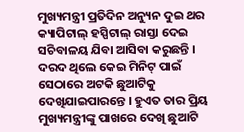ମୁଖ୍ୟମନ୍ତ୍ରୀ ପ୍ରତିଦିନ ଅନ୍ୟୁନ ଦୁଇ ଥର କ୍ୟାପିଟାଲ୍ ହସ୍ପିଟାଲ୍ ରାସ୍ତା ଦେଇ ସଚିବାଳୟ ଯିବା ଆସିବା କରୁଛନ୍ତି । ଦରଦ ଥିଲେ କେଇ ମିନିଟ୍ ପାଇଁ ସେଠାରେ ଅଟକି ଛୁଆଟିକୁ ଦେଖିଯାଇପାରନ୍ତେ । ହୁଏତ ତାର ପ୍ରିୟ ମୁଖ୍ୟମନ୍ତ୍ରୀଙ୍କୁ ପାଖରେ ଦେଖି ଛୁଆଟି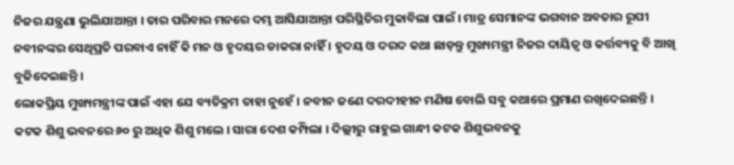ନିଜର ଯନ୍ତ୍ରଣା ଭୁଲିଯାଆନ୍ତା । ତାର ପରିବାର ମନରେ ଦମ୍ଭ ଆସିଯାଆନ୍ତା ପରିସ୍ଥିତିର ମୁକାବିଲା ପାଇଁ । ମାତ୍ର ସେମାନଙ୍କ ଭଗବାନ ଅବତାର ରୂପୀ ନବୀନଙ୍କର ସେଥିପ୍ରତି ପରବାଏ ନାହିଁ କି ମନ ଓ ହୃଦୟର ଡାକରା ନାହିଁ । ହୃଦୟ ଓ ଦରଦ କଥା ଛାଡ଼ନ୍ତୁ ମୁଖ୍ୟମନ୍ତ୍ରୀ ନିଜର ଦାୟିତ୍ୱ ଓ କର୍ତ୍ତବ୍ୟକୁ ବି ଆଖି ବୁଜିଦେଇଛନ୍ତି ।
ଲୋକପ୍ରିୟ ମୁଖ୍ୟମନ୍ତ୍ରୀଙ୍କ ପାଇଁ ଏହା ଯେ ବ୍ୟତିକ୍ରମ ତାହା ନୁହେଁ । ନବୀନ ଜଣେ ଦରଦୀହୀନ ମଣିଷ ବୋଲି ସବୁ କଥାରେ ପ୍ରମାଣ ରଖିଦେଇଛନ୍ତି । କଟକ ଶିଶୁ ଭବନରେ ୬୦ ରୁ ଅଧିକ ଶିଶୁ ମଲେ । ସାରା ଦେଶ କମ୍ପିଲା । ଦିଲ୍ଲୀରୁ ରାହୁଲ ଗାନ୍ଧୀ କଟକ ଶିଶୁଭବନକୁ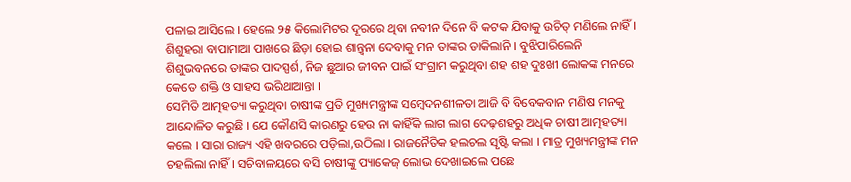ପଳାଇ ଆସିଲେ । ହେଲେ ୨୫ କିଲୋମିଟର ଦୂରରେ ଥିବା ନବୀନ ଦିନେ ବି କଟକ ଯିବାକୁ ଉଚିତ୍ ମଣିଲେ ନାହିଁ । ଶିଶୁହରା ବାପାମାଆ ପାଖରେ ଛିଡ଼ା ହୋଇ ଶାନ୍ତ୍ୱନା ଦେବାକୁ ମନ ତାଙ୍କର ଡାକିଲାନି । ବୁଝିପାରିଲେନି ଶିଶୁଭବନରେ ତାଙ୍କର ପାଦସ୍ପର୍ଶ, ନିଜ ଛୁଆର ଜୀବନ ପାଇଁ ସଂଗ୍ରାମ କରୁଥିବା ଶହ ଶହ ଦୁଃଖୀ ଲୋକଙ୍କ ମନରେ କେତେ ଶକ୍ତି ଓ ସାହସ ଭରିଥାଆନ୍ତା ।
ସେମିତି ଆତ୍ମହତ୍ୟା କରୁଥିବା ଚାଷୀଙ୍କ ପ୍ରତି ମୁଖ୍ୟମନ୍ତ୍ରୀଙ୍କ ସମ୍ବେଦନଶୀଳତା ଆଜି ବି ବିବେକବାନ ମଣିଷ ମନକୁ ଆନ୍ଦୋଳିତ କରୁଛି । ଯେ କୌଣସି କାରଣରୁ ହେଉ ନା କାହିଁକି ଲାଗ ଲାଗ ଦେଢ଼ଶହରୁ ଅଧିକ ଚାଷୀ ଆତ୍ମହତ୍ୟା କଲେ । ସାରା ରାଜ୍ୟ ଏହି ଖବରରେ ପଡ଼ିଲା,ଉଠିଲା । ରାଜନୈତିକ ହଲଚଲ ସୃଷ୍ଟି କଲା । ମାତ୍ର ମୁଖ୍ୟମନ୍ତ୍ରୀଙ୍କ ମନ ଚହଲିଲା ନାହିଁ । ସଚିବାଳୟରେ ବସି ଚାଷୀଙ୍କୁ ପ୍ୟାକେଜ୍ ଲୋଭ ଦେଖାଇଲେ ପଛେ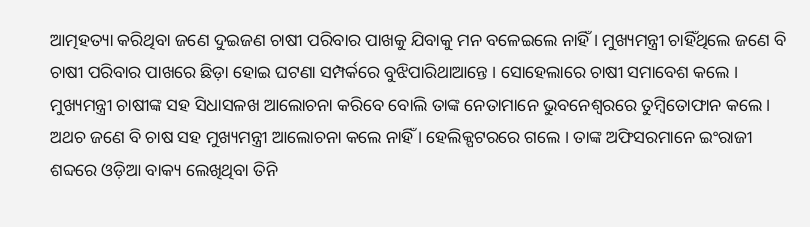ଆତ୍ମହତ୍ୟା କରିଥିବା ଜଣେ ଦୁଇଜଣ ଚାଷୀ ପରିବାର ପାଖକୁ ଯିବାକୁ ମନ ବଳେଇଲେ ନାହିଁ । ମୁଖ୍ୟମନ୍ତ୍ରୀ ଚାହିଁଥିଲେ ଜଣେ ବି ଚାଷୀ ପରିବାର ପାଖରେ ଛିଡ଼ା ହୋଇ ଘଟଣା ସମ୍ପର୍କରେ ବୁଝିପାରିଥାଆନ୍ତେ । ସୋହେଲାରେ ଚାଷୀ ସମାବେଶ କଲେ । ମୁଖ୍ୟମନ୍ତ୍ରୀ ଚାଷୀଙ୍କ ସହ ସିଧାସଳଖ ଆଲୋଚନା କରିବେ ବୋଲି ତାଙ୍କ ନେତାମାନେ ଭୁବନେଶ୍ୱରରେ ତୁମ୍ବିତୋଫାନ କଲେ । ଅଥଚ ଜଣେ ବି ଚାଷ ସହ ମୁଖ୍ୟମନ୍ତ୍ରୀ ଆଲୋଚନା କଲେ ନାହିଁ । ହେଲିକ୍ପଟରରେ ଗଲେ । ତାଙ୍କ ଅଫିସରମାନେ ଇଂରାଜୀ ଶବ୍ଦରେ ଓଡ଼ିଆ ବାକ୍ୟ ଲେଖିଥିବା ତିନି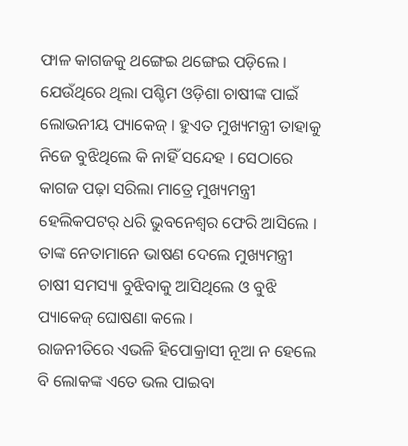ଫାଳ କାଗଜକୁ ଥଙ୍ଗେଇ ଥଙ୍ଗେଇ ପଡ଼ିଲେ । ଯେଉଁଥିରେ ଥିଲା ପଶ୍ଚିମ ଓଡ଼ିଶା ଚାଷୀଙ୍କ ପାଇଁ ଲୋଭନୀୟ ପ୍ୟାକେଜ୍ । ହୁଏତ ମୁଖ୍ୟମନ୍ତ୍ରୀ ତାହାକୁ ନିଜେ ବୁଝିଥିଲେ କି ନାହିଁ ସନ୍ଦେହ । ସେଠାରେ କାଗଜ ପଢ଼ା ସରିଲା ମାତ୍ରେ ମୁଖ୍ୟମନ୍ତ୍ରୀ ହେଲିକପଟର୍ ଧରି ଭୁବନେଶ୍ୱର ଫେରି ଆସିଲେ । ତାଙ୍କ ନେତାମାନେ ଭାଷଣ ଦେଲେ ମୁଖ୍ୟମନ୍ତ୍ରୀ ଚାଷୀ ସମସ୍ୟା ବୁଝିବାକୁ ଆସିଥିଲେ ଓ ବୁଝି ପ୍ୟାକେଜ୍ ଘୋଷଣା କଲେ ।
ରାଜନୀତିରେ ଏଭଳି ହିପୋକ୍ରାସୀ ନୂଆ ନ ହେଲେ ବି ଲୋକଙ୍କ ଏତେ ଭଲ ପାଇବା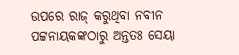ଉପରେ ରାଜ୍ କରୁଥିବା ନବୀନ ପଟ୍ଟନାୟକଙ୍କଠାରୁ ଅନ୍ତତଃ ସେୟା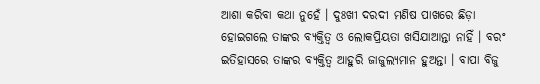ଆଶା କରିବା କଥା ନୁହେଁ । ଦୁଃଖୀ ଦରଦୀ ମଣିଷ ପାଖରେ ଛିଡ଼ା ହୋଇଗଲେ ତାଙ୍କର ବ୍ୟକ୍ତିତ୍ୱ ଓ ଲୋକପ୍ରିୟତା ଖସିଯାଆନ୍ତା ନାହିଁ । ବରଂ ଇତିହାସରେ ତାଙ୍କର ବ୍ୟକ୍ତିତ୍ୱ ଆହୁରି ଜାଜୁଲ୍ୟମାନ ହୁଅନ୍ତା । ବାପା ବିଜୁ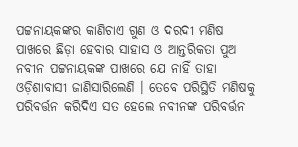ପଟ୍ଟନାୟକଙ୍କର କାଣିଚାଏ ଗୁଣ ଓ ଦରଦୀ ମଣିଷ ପାଖରେ ଛିଡ଼ା ହେବାର ସାହାସ ଓ ଆନ୍ତରିକତା ପୁଅ ନବୀନ ପଟ୍ଟନାୟକଙ୍କ ପାଖରେ ଯେ ନାହିଁ ତାହା ଓଡ଼ିଶାବାସୀ ଜାଣିସାରିଲେଣି । ତେବେ ପରିସ୍ଥିତି ମଣିଷକୁ ପରିବର୍ତ୍ତନ କରିଦିଏ ସତ ହେଲେ ନବୀନଙ୍କ ପରିବର୍ତ୍ତନ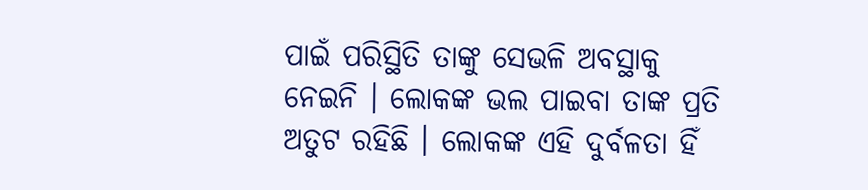ପାଇଁ ପରିସ୍ଥିତି ତାଙ୍କୁ ସେଭଳି ଅବସ୍ଥାକୁ ନେଇନି । ଲୋକଙ୍କ ଭଲ ପାଇବା ତାଙ୍କ ପ୍ରତି ଅତୁଟ ରହିଛି । ଲୋକଙ୍କ ଏହି ଦୁର୍ବଳତା ହିଁ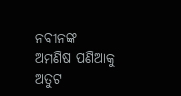ନବୀନଙ୍କ ଅମଣିଷ ପଣିଆକୁ ଅତୁଟ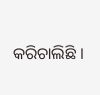କରିଚାଲିଛି ।